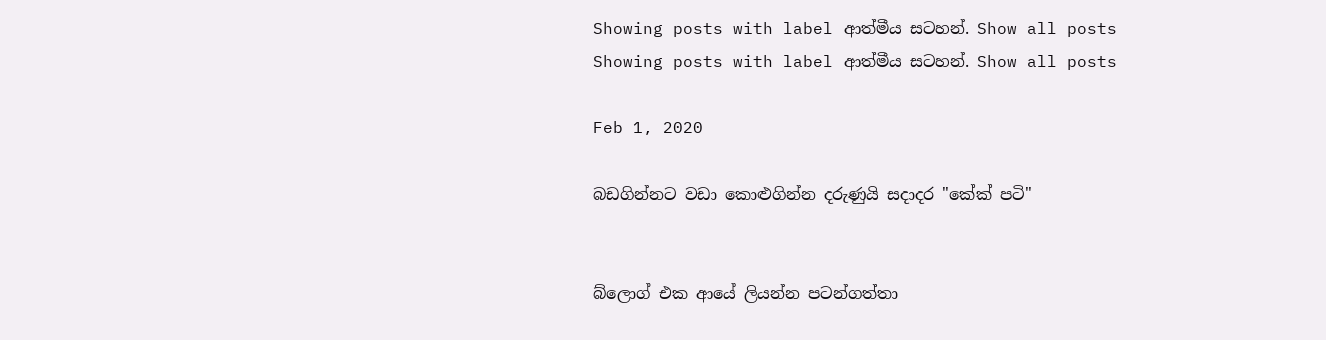Showing posts with label ආත්මීය සටහන්. Show all posts
Showing posts with label ආත්මීය සටහන්. Show all posts

Feb 1, 2020

බඩගින්නට වඩා කොළුගින්න දරුණුයි සදාදර "කේක් පටි"


බ්ලොග් එක ආයේ ලියන්න පටන්ගත්තා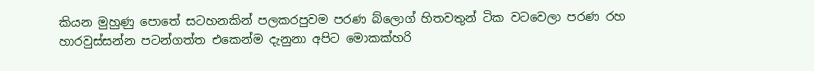කියන මුහුණු පොතේ සටහනකින් පලකරපුවම පරණ බ්ලොග් හිතවතුන් ටික වටවෙලා පරණ රහ හාරවුස්සන්න පටන්ගත්ත එකෙන්ම දැනුනා අපිට මොකක්හරි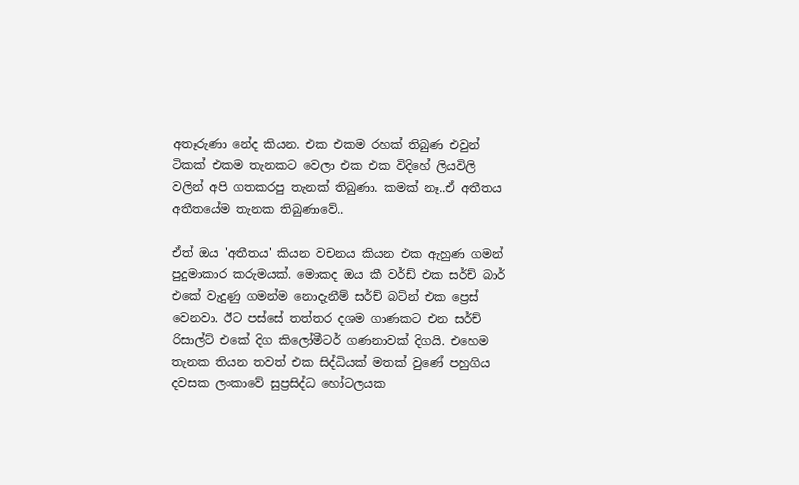අතෑරුණා නේද කියන. එක එකම රහක් තිබුණ එවුන් ටිකක් එකම තැනකට වෙලා එක එක විදිහේ ලියවිලි වලින් අපි ගතකරපු තැනක් තිබුණා. කමක් නෑ..ඒ අතීතය අතීතයේම තැනක තිබුණාවේ..

ඒත් ඔය 'අතීතය' කියන වචනය කියන එක ඇහුණ ගමන් පුදුමාකාර කරුමයක්. මොකද ඔය කී වර්ඩ් එක සර්ච් බාර් එකේ වැදුණු ගමන්ම නොදැනීම් සර්ච් බට්න් එක ප්‍රෙස් වෙනවා. ඊට පස්සේ තත්තර දශම ගාණකට එන සර්ච් රිසාල්ට් එකේ දිග කිලෝමීටර් ගණනාවක් දිගයි. එහෙම තැනක තියන තවත් එක සිද්ධියක් මතක් වුණේ පහුගිය දවසක ලංකාවේ සුප්‍රසිද්ධ හෝටලයක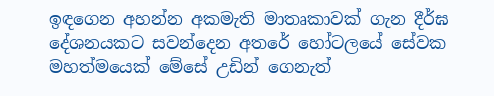ඉඳගෙන අහන්න අකමැති මාතෘකාවක් ගැන දීර්ඝ දේශනයකට සවන්දෙන අතරේ හෝටලයේ සේවක මහත්මයෙක් මේසේ උඩින් ගෙනැත්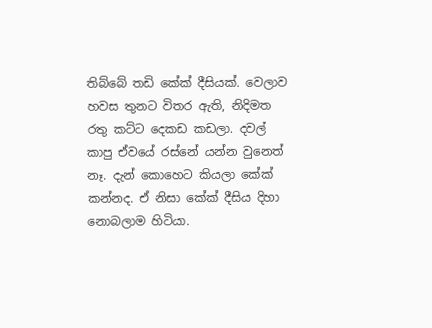තිබ්බේ තඩි කේක් දීසියක්. වෙලාව හවස තුනට විතර ඇති, නිදිමත රතු කට්ට දෙකඩ කඩලා. දවල් කාපු ඒවයේ රස්නේ යන්න වුනෙත් නෑ. දැන් කොහෙට කියලා කේක් කන්නද. ඒ නිසා කේක් දීසිය දිහා නොබලාම හිටියා.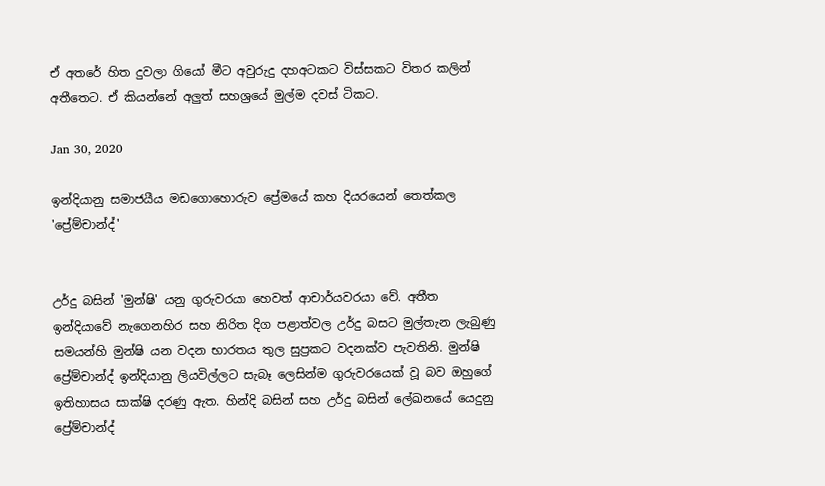ඒ අතරේ හිත දුවලා ගියෝ මීට අවුරුදු දහඅටකට විස්සකට විතර කලින් අතීතෙට. ඒ කියන්නේ අලුත් සහශ්‍රයේ මුල්ම දවස් ටිකට.

Jan 30, 2020

ඉන්දියානු සමාජයීය මඩගොහොරුව ප්‍රේමයේ කහ දියරයෙන් තෙත්කල 'ප්‍රේම්චාන්ද්'


උර්දු බසින් 'මුන්ෂි' යනු ගුරුවරයා හෙවත් ආචාර්යවරයා වේ. අතීත ඉන්දියාවේ නැගෙනහිර සහ නිරිත දිග පළාත්වල උර්දු බසට මුල්තැන ලැබුණු සමයන්හි මුන්ෂි යන වදන භාරතය තුල සුප්‍රකට වදනක්ව පැවතිනි. මුන්ෂි ප්‍රේම්චාන්ද් ඉන්දියානු ලියවිල්ලට සැබෑ ලෙසින්ම ගුරුවරයෙක් වූ බව ඔහුගේ ඉතිහාසය සාක්ෂි දරණු ඇත. හින්දි බසින් සහ උර්දු බසින් ලේඛනයේ යෙදුනු ප්‍රේම්චාන්ද්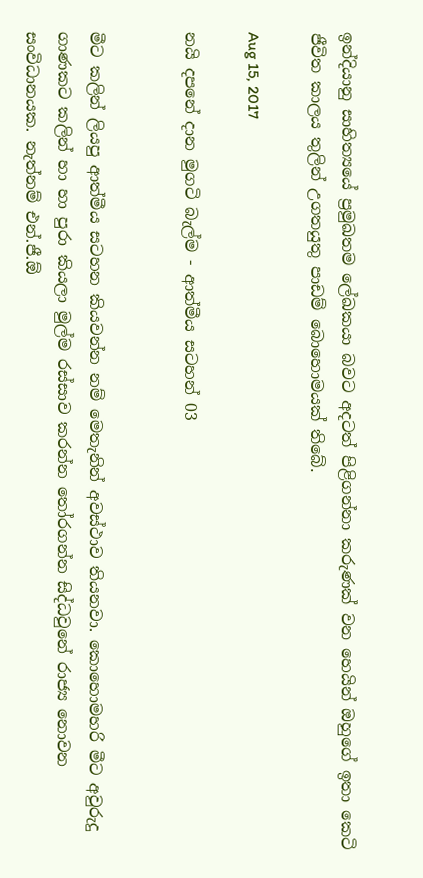ඉන්දියානු සාහිත්‍යයේ ප්‍රමුඛතම ලේඛකයා බවට අදටත් පිළිගන්නා කරුණක් වන හෙයින් ඔහුගේ ඉතා කෙටි ජීවිත කාලය තුලින් උගතයුතු පාඩම් බොහොමයක් තිබේ.

Aug 15, 2017

නයි දපනේ දාන මුගටි බැල්ම - ආත්මීය සටහන් 03


මීට කලින් ලියපු ආත්මීය සටහන කියවන්න නම් මෙතැනින් අවස්ථාව තියනවා. කොහොමහරි මීට අවුරුදු ගාණකට කලින් හා හා පුරා කියලා මුල්ම රස්සාව කරන්න තෝරගන්න සිද්ධවුනේ රාජ්‍ය නොවන සංවිධානයක. නැත්නම් එන්.ජී.ඕ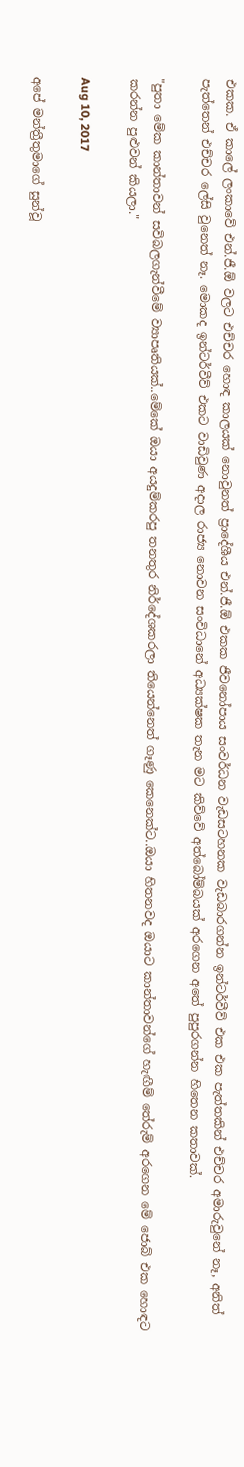එකක. ඒ කාලේ ලංකාවේ එන්.ජී.ඕ වලට එච්චර හොඳ කාලයක් නොවුනත් ප්‍රාදේශීය එන්.ජී.ඕ එකක ජීවනෝපාය සංවර්ධන වැඩසටහනක වැඩබාරගන්න ඉන්ටර්වීව් එක එක පැත්තකින් එච්චර අමාරුවුනේ නෑ, අනිත් පැත්තෙන් එච්චර ලේසි වුනෙත් නෑ. මොකද ඉන්ටර්වීව් එකට වාඩිවුණ අදාල රාජ්‍ය නොවන සංවිධානේ අධ්‍යක්ෂක තැන මට කිව්වේ අත්බෝම්බයක් අරගෙන අතේ පුපුරගන්න හිතෙන කතාවක්.

"පුතා මේක කාන්තාවන් සවිබලගැන්වීමේ ව්‍යාපෘතියක්..මේකේ ඔයා අයදුම්කරපු තනතුර නිර්දේශකරලා තියෙන්නෙත් ගෑණු කෙනෙක්ට..ඔයා හිතනවද ඔයාට කාන්තාවන්ගේ හැඟීම් තේරුම් අරගෙන මේ ජොබ් එක හොඳට කරන්න පුළුවන් කියලා."

Aug 10, 2017

අපේ මන්ත්‍රීතුමාගේ සුන්වූ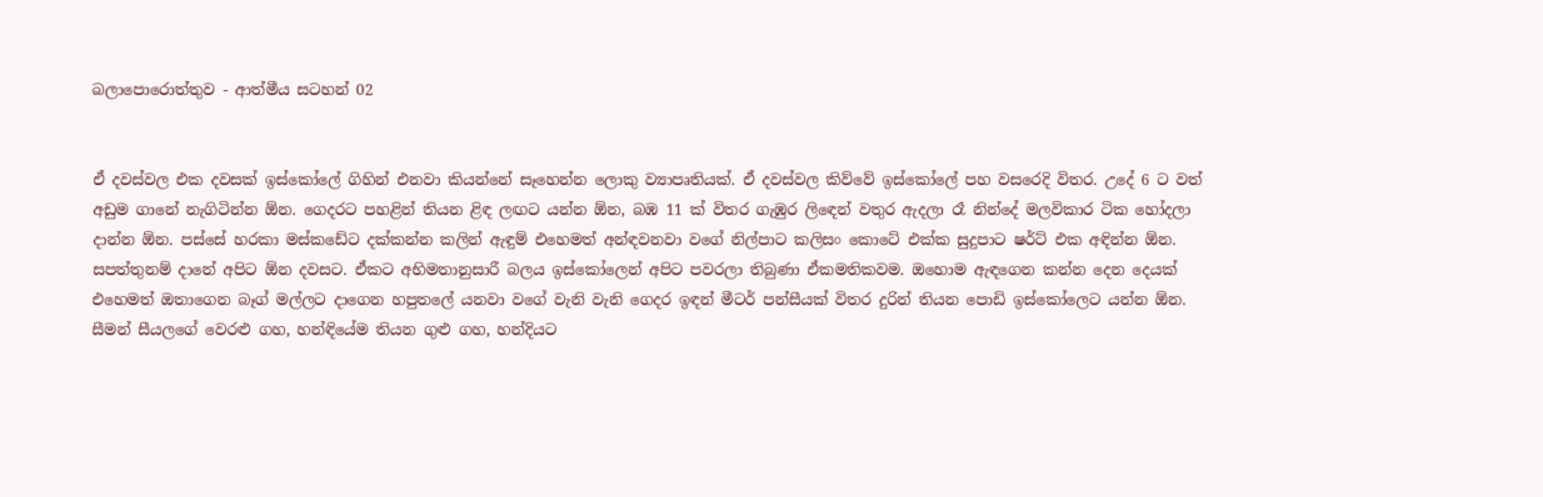බලාපොරොත්තුව - ආත්මීය සටහන් 02


ඒ දවස්වල එක දවසක් ඉස්කෝලේ ගිහින් එනවා කියන්නේ සෑහෙන්න ලොකු ව්‍යාපෘතියක්. ඒ දවස්වල කිව්වේ ඉස්කෝලේ පහ වසරෙදි විතර. උදේ 6 ට වත් අඩුම ගානේ නැගිටින්න ඕන. ගෙදරට පහළින් තියන ළිඳ ලඟට යන්න ඕන, බඹ 11 ක් විතර ගැඹුර ලිඳෙන් වතුර ඇදලා රෑ නින්දේ මලවිකාර ටික හෝදලා දාන්න ඕන. පස්සේ හරකා මස්කඩේට දක්කන්න කලින් ඇඳුම් එහෙමත් අන්ඳවනවා වගේ නිල්පාට කලිසං කොටේ එක්ක සුදුපාට ෂර්ට් එක අඳින්න ඕන. සපත්තුනම් දානේ අපිට ඕන දවසට. ඒකට අභිමතානුසාරී බලය ඉස්කෝලෙන් අපිට පවරලා තිබුණා ඒකමතිකවම. ඔහොම ඇඳගෙන කන්න දෙන දෙයක් එහෙමත් ඔතාගෙන බෑග් මල්ලට දාගෙන හපුතලේ යනවා වගේ වැනි වැනි ගෙදර ඉඳන් මීටර් පන්සීයක් විතර දුරින් තියන පොඩි ඉස්කෝලෙට යන්න ඕන. සීමන් සීයලගේ වෙරළු ගහ, හන්ඳියේම තියන ගුළු ගහ, හන්දියට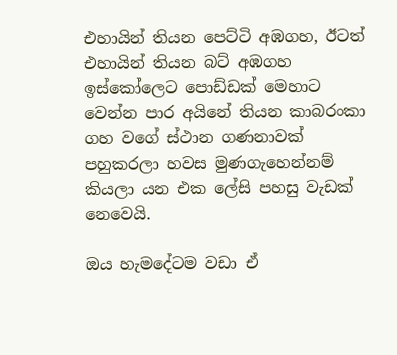එහායින් තියන පෙට්ටි අඹගහ, ඊටත් එහායින් තියන බට් අඹගහ ඉස්කෝලෙට පොඩ්ඩක් මෙහාට වෙන්න පාර අයිනේ තියන කාබරංකා ගහ වගේ ස්ථාන ගණනාවක් පහුකරලා හවස මුණගැහෙන්නම් කියලා යන එක ලේසි පහසු වැඩක් නෙවෙයි.

ඔය හැමදේටම වඩා ඒ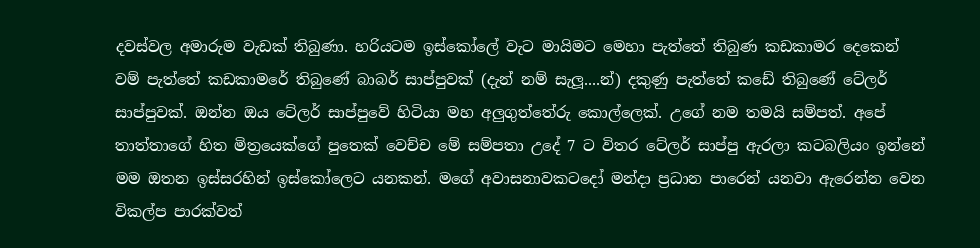දවස්වල අමාරුම වැඩක් තිබුණා. හරියටම ඉස්කෝලේ වැට මායිමට මෙහා පැත්තේ තිබුණ කඩකාමර දෙකෙන් වම් පැත්තේ කඩකාමරේ තිබුණේ බාබර් සාප්පුවක් (දැන් නම් සැලූ....න්) දකුණු පැත්තේ කඩේ තිබුණේ ටේලර් සාප්පුවක්. ඔන්න ඔය ටේලර් සාප්පුවේ හිටියා මහ අලුගුත්තේරු කොල්ලෙක්. උගේ නම තමයි සම්පත්. අපේ තාත්තාගේ හිත මිත්‍රයෙක්ගේ පුතෙක් වෙච්ච මේ සම්පතා උදේ 7 ට විතර ටේලර් සාප්පු ඇරලා කටබලියං ඉන්නේ මම ඔතන ඉස්සරහින් ඉස්කෝලෙට යනකන්. මගේ අවාසනාවකටදෝ මන්දා ප්‍රධාන පාරෙන් යනවා ඇරෙන්න වෙන විකල්ප පාරක්වත්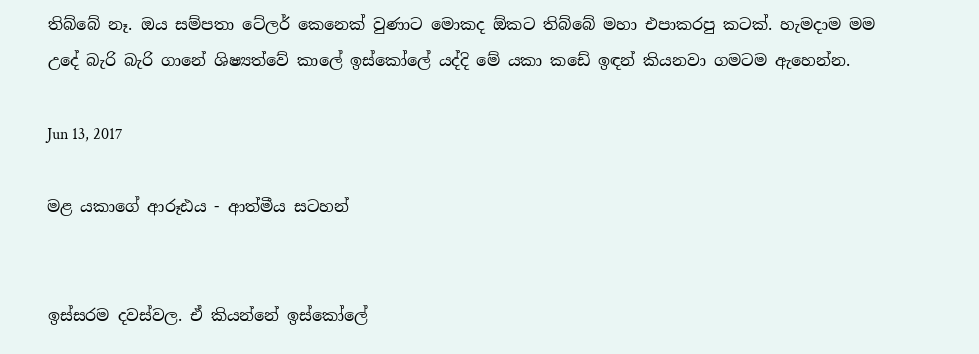තිබ්බේ නෑ. ඔය සම්පතා ටේලර් කෙනෙක් වුණාට මොකද ඕකට තිබ්බේ මහා එපාකරපු කටක්. හැමදාම මම උදේ බැරි බැරි ගානේ ශිෂ්‍යත්වේ කාලේ ඉස්කෝලේ යද්දි මේ යකා කඩේ ඉඳන් කියනවා ගමටම ඇහෙන්න.

Jun 13, 2017

මළ යකාගේ ආරූඪය - ආත්මීය සටහන්


ඉස්සරම දවස්වල. ඒ කියන්නේ ඉස්කෝලේ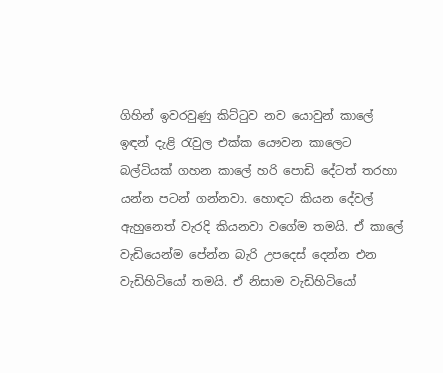ගිහින් ඉවරවුණු කිට්ටුව නව යොවුන් කාලේ ඉඳන් දැළි රැවුල එක්ක යෞවන කාලෙට බල්ටියක් ගහන කාලේ හරි පොඩි දේටත් තරහා යන්න පටන් ගන්නවා. හොඳට කියන දේවල් ඇහුනෙත් වැරදි කියනවා වගේම තමයි. ඒ කාලේ වැඩියෙන්ම පේන්න බැරි උපදෙස් දෙන්න එන වැඩිහිටියෝ තමයි. ඒ නිසාම වැඩිහිටියෝ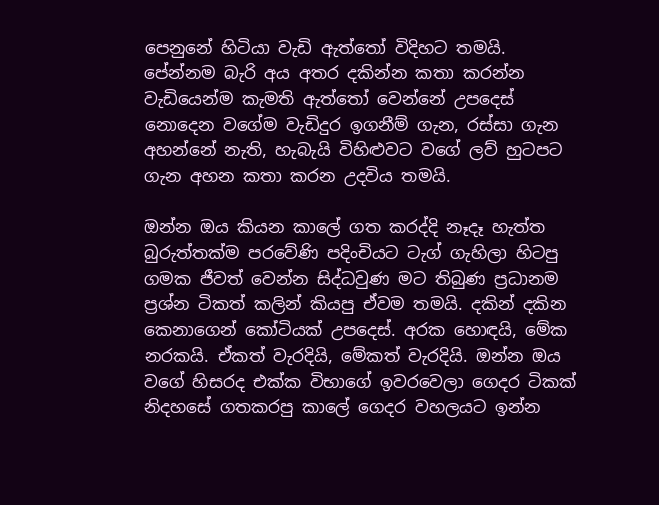පෙනුනේ හිටියා වැඩි ඇත්තෝ විදිහට තමයි. පේන්නම බැරි අය අතර දකින්න කතා කරන්න වැඩියෙන්ම කැමති ඇත්තෝ වෙන්නේ උපදෙස් නොදෙන වගේම වැඩිදුර ඉගනීම් ගැන, රස්සා ගැන අහන්නේ නැති, හැබැයි විහිළුවට වගේ ලව් හුටපට ගැන අහන කතා කරන උදවිය තමයි.

ඔන්න ඔය කියන කාලේ ගත කරද්දි නෑදෑ හැත්ත බුරුත්තක්ම පරවේණි පදිංචියට ටැග් ගැහිලා හිටපු ගමක ජීවත් වෙන්න සිද්ධවුණ මට තිබුණ ප්‍රධානම ප්‍රශ්න ටිකත් කලින් කියපු ඒවම තමයි. දකින් දකින කෙනාගෙන් කෝටියක් උපදෙස්. අරක හොඳයි, මේක නරකයි. ඒකත් වැරදියි, මේකත් වැරදියි. ඔන්න ඔය වගේ හිසරද එක්ක විභාගේ ඉවරවෙලා ගෙදර ටිකක් නිදහසේ ගතකරපු කාලේ ගෙදර වහලයට ඉන්න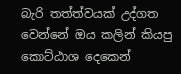බැරි තත්ත්වයක් උද්ගත වෙන්නේ ඔය කලින් කියපු කොට්ඨාශ දෙකෙන්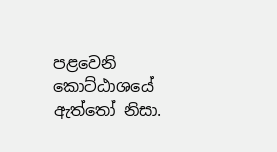පළවෙනි කොට්ඨාශයේ ඇත්තෝ නිසා.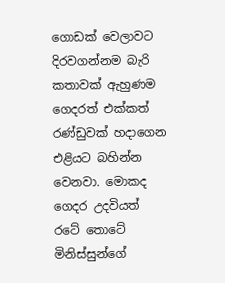ගොඩක් වෙලාවට දිරවගන්නම බැරි කතාවක් ඇහුණම ගෙදරත් එක්කත් රණ්ඩුවක් හදාගෙන එළියට බහින්න වෙනවා. මොකද ගෙදර උදවියත් රටේ තොටේ මිනිස්සුන්ගේ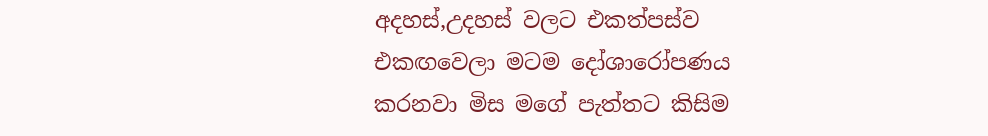අදහස්,උදහස් වලට එකත්පස්ව එකඟවෙලා මටම දෝශාරෝපණය කරනවා මිස මගේ පැත්තට කිසිම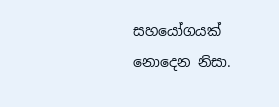සහයෝගයක් නොදෙන නිසා.